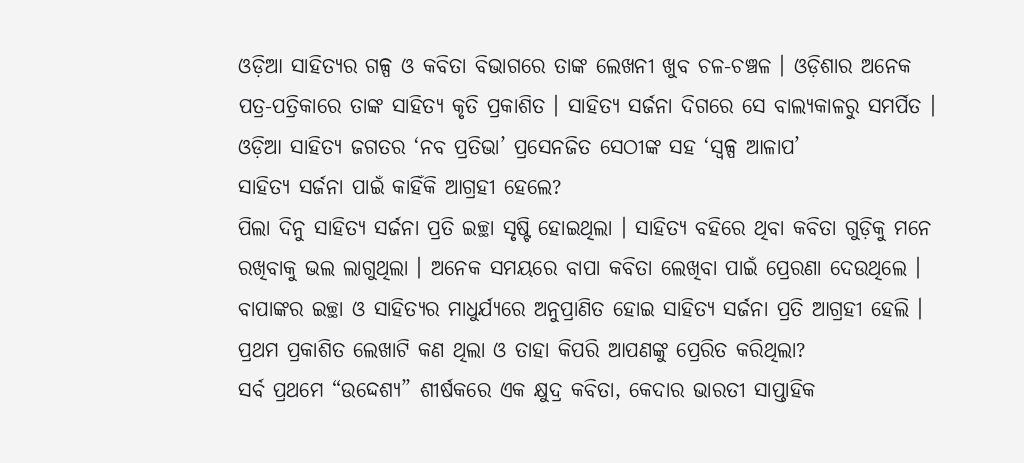ଓଡ଼ିଆ ସାହିତ୍ୟର ଗଳ୍ପ ଓ କବିତା ବିଭାଗରେ ତାଙ୍କ ଲେଖନୀ ଖୁବ ଚଳ-ଚଞ୍ଚଳ । ଓଡ଼ିଶାର ଅନେକ ପତ୍ର-ପତ୍ରିକାରେ ତାଙ୍କ ସାହିତ୍ୟ କୃତି ପ୍ରକାଶିତ । ସାହିତ୍ୟ ସର୍ଜନା ଦିଗରେ ସେ ବାଲ୍ୟକାଳରୁ ସମର୍ପିତ ।
ଓଡ଼ିଆ ସାହିତ୍ୟ ଜଗତର ‘ନବ ପ୍ରତିଭା’ ପ୍ରସେନଜିତ ସେଠୀଙ୍କ ସହ ‘ସ୍ୱଳ୍ପ ଆଳାପ’
ସାହିତ୍ୟ ସର୍ଜନା ପାଇଁ କାହିଁକି ଆଗ୍ରହୀ ହେଲେ?
ପିଲା ଦିନୁ ସାହିତ୍ୟ ସର୍ଜନା ପ୍ରତି ଇଚ୍ଛା ସୃଷ୍ଟି ହୋଇଥିଲା । ସାହିତ୍ୟ ବହିରେ ଥିବା କବିତା ଗୁଡ଼ିକୁ ମନେ ରଖିବାକୁ ଭଲ ଲାଗୁଥିଲା । ଅନେକ ସମୟରେ ବାପା କବିତା ଲେଖିବା ପାଇଁ ପ୍ରେରଣା ଦେଉଥିଲେ । ବାପାଙ୍କର ଇଚ୍ଛା ଓ ସାହିତ୍ୟର ମାଧୁର୍ଯ୍ୟରେ ଅନୁପ୍ରାଣିତ ହୋଇ ସାହିତ୍ୟ ସର୍ଜନା ପ୍ରତି ଆଗ୍ରହୀ ହେଲି ।
ପ୍ରଥମ ପ୍ରକାଶିତ ଲେଖାଟି କଣ ଥିଲା ଓ ତାହା କିପରି ଆପଣଙ୍କୁ ପ୍ରେରିତ କରିଥିଲା?
ସର୍ବ ପ୍ରଥମେ “ଉଦ୍ଦେଶ୍ୟ” ଶୀର୍ଷକରେ ଏକ କ୍ଷୁଦ୍ର କବିତା, କେଦାର ଭାରତୀ ସାପ୍ତାହିକ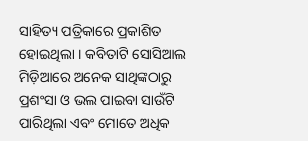ସାହିତ୍ୟ ପତ୍ରିକାରେ ପ୍ରକାଶିତ ହୋଇଥିଲା । କବିତାଟି ସୋସିଆଲ ମିଡ଼ିଆରେ ଅନେକ ସାଥିଙ୍କଠାରୁ ପ୍ରଶଂସା ଓ ଭଲ ପାଇବା ସାଉଁଟି ପାରିଥିଲା ଏବଂ ମୋତେ ଅଧିକ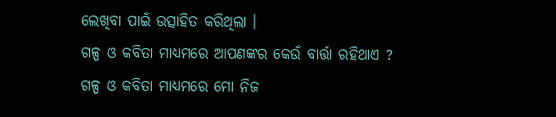ଲେଖିବା ପାଇଁ ଉତ୍ସାହିତ କରିଥିଲା ।
ଗଳ୍ପ ଓ କବିତା ମାଧ୍ୟମରେ ଆପଣଙ୍କର କେଉଁ ବାର୍ତ୍ତା ରହିଥାଏ ?
ଗଳ୍ପ ଓ କବିତା ମାଧ୍ୟମରେ ମୋ ନିଜ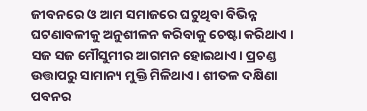ଜୀବନରେ ଓ ଆମ ସମାଜରେ ଘଟୁଥିବା ବିଭିନ୍ନ ଘଟଣାବଳୀକୁ ଅନୁଶୀଳନ କରିବାକୁ ଚେଷ୍ଟା କରିଥାଏ ।
ସଜ ସଜ ମୌସୁମୀର ଆଗମନ ହୋଇଥାଏ। ପ୍ରଚଣ୍ଡ ଉତ୍ତାପରୁ ସାମାନ୍ୟ ମୁକ୍ତି ମିଳିଥାଏ। ଶୀତଳ ଦକ୍ଷିଣା ପବନର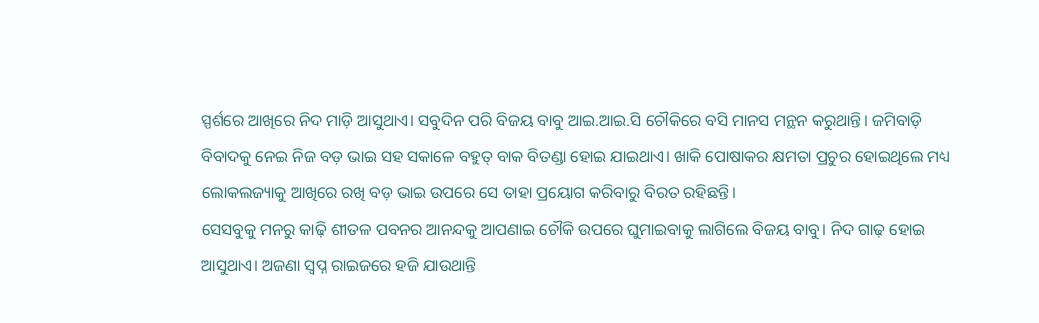ସ୍ପର୍ଶରେ ଆଖିରେ ନିଦ ମାଡ଼ି ଆସୁଥାଏ। ସବୁଦିନ ପରି ବିଜୟ ବାବୁ ଆଇ.ଆଇ.ସି ଚୌକିରେ ବସି ମାନସ ମନ୍ଥନ କରୁଥାନ୍ତି। ଜମିବାଡ଼ି ବିବାଦକୁ ନେଇ ନିଜ ବଡ଼ ଭାଇ ସହ ସକାଳେ ବହୁତ୍ ବାକ ବିତଣ୍ଡା ହୋଇ ଯାଇଥାଏ। ଖାକି ପୋଷାକର କ୍ଷମତା ପ୍ରଚୁର ହୋଇଥିଲେ ମଧ୍ୟ ଲୋକଲଜ୍ୟାକୁ ଆଖିରେ ରଖି ବଡ଼ ଭାଇ ଉପରେ ସେ ତାହା ପ୍ରୟୋଗ କରିବାରୁ ବିରତ ରହିଛନ୍ତି।
ସେସବୁକୁ ମନରୁ କାଢ଼ି ଶୀତଳ ପବନର ଆନନ୍ଦକୁ ଆପଣାଇ ଚୌକି ଉପରେ ଘୁମାଇବାକୁ ଲାଗିଲେ ବିଜୟ ବାବୁ। ନିଦ ଗାଢ଼ ହୋଇ ଆସୁଥାଏ। ଅଜଣା ସ୍ୱପ୍ନ ରାଇଜରେ ହଜି ଯାଉଥାନ୍ତି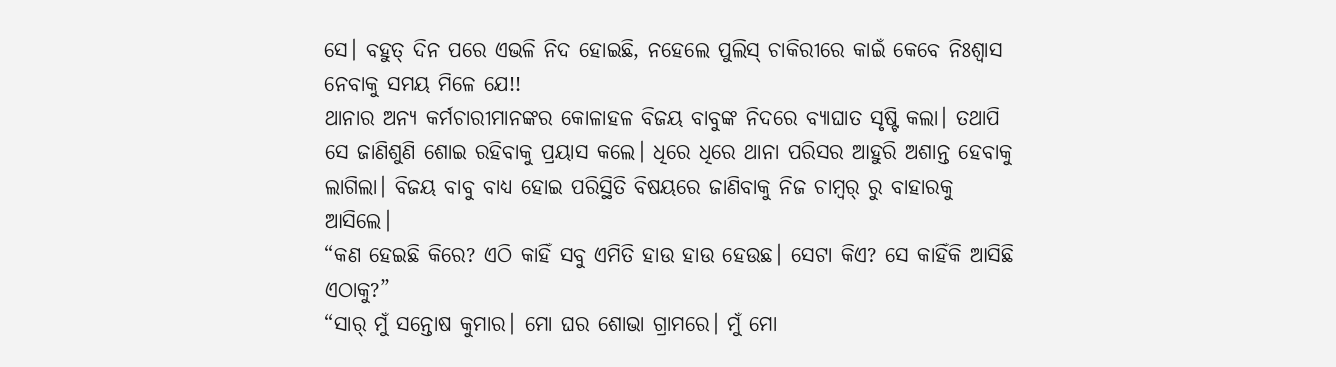ସେ। ବହୁତ୍ ଦିନ ପରେ ଏଭଳି ନିଦ ହୋଇଛି, ନହେଲେ ପୁଲିସ୍ ଚାକିରୀରେ କାଇଁ କେବେ ନିଃଶ୍ୱାସ ନେବାକୁ ସମୟ ମିଳେ ଯେ!!
ଥାନାର ଅନ୍ୟ କର୍ମଚାରୀମାନଙ୍କର କୋଳାହଳ ବିଜୟ ବାବୁଙ୍କ ନିଦରେ ବ୍ୟାଘାତ ସୃଷ୍ଟି କଲା। ତଥାପି ସେ ଜାଣିଶୁଣି ଶୋଇ ରହିବାକୁ ପ୍ରୟାସ କଲେ। ଧିରେ ଧିରେ ଥାନା ପରିସର ଆହୁରି ଅଶାନ୍ତ ହେବାକୁ ଲାଗିଲା। ବିଜୟ ବାବୁ ବାଧ୍ୟ ହୋଇ ପରିସ୍ଥିତି ବିଷୟରେ ଜାଣିବାକୁ ନିଜ ଚାମ୍ବର୍ ରୁ ବାହାରକୁ ଆସିଲେ।
“କଣ ହେଇଛି କିରେ? ଏଠି କାହିଁ ସବୁ ଏମିତି ହାଉ ହାଉ ହେଉଛ। ସେଟା କିଏ? ସେ କାହିଁକି ଆସିଛି ଏଠାକୁ?”
“ସାର୍ ମୁଁ ସନ୍ତୋଷ କୁମାର। ମୋ ଘର ଶୋଭା ଗ୍ରାମରେ। ମୁଁ ମୋ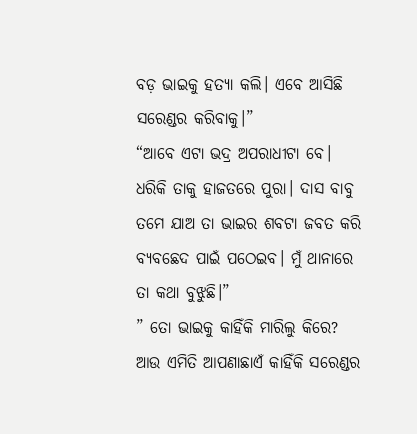ବଡ଼ ଭାଇକୁ ହତ୍ୟା କଲି। ଏବେ ଆସିଛି ସରେଣ୍ଡର କରିବାକୁ।”
“ଆବେ ଏଟା ଭଦ୍ର ଅପରାଧୀଟା ବେ। ଧରିକି ତାକୁ ହାଜତରେ ପୁରା। ଦାସ ବାବୁ ତମେ ଯାଅ ତା ଭାଇର ଶବଟା ଜବତ କରି ବ୍ୟବଛେଦ ପାଇଁ ପଠେଇବ। ମୁଁ ଥାନାରେ ତା କଥା ବୁଝୁଛି।”
” ତୋ ଭାଇକୁ କାହିଁକି ମାରିଲୁ କିରେ? ଆଉ ଏମିତି ଆପଣାଛାଏଁ କାହିଁକି ସରେଣ୍ଡର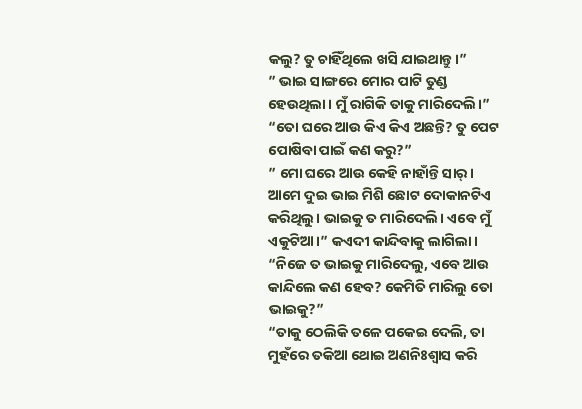କଲୁ? ତୁ ଚାହିଁଥିଲେ ଖସି ଯାଇଥାନ୍ତୁ।”
” ଭାଇ ସାଙ୍ଗରେ ମୋର ପାଟି ତୁଣ୍ଡ ହେଉଥିଲା। ମୁଁ ରାଗିକି ତାକୁ ମାରିଦେଲି।”
“ତୋ ଘରେ ଆଉ କିଏ କିଏ ଅଛନ୍ତି? ତୁ ପେଟ ପୋଷିବା ପାଇଁ କଣ କରୁ?”
” ମୋ ଘରେ ଆଉ କେହି ନାହାଁନ୍ତି ସାର୍। ଆମେ ଦୁଇ ଭାଇ ମିଶି ଛୋଟ ଦୋକାନଟିଏ କରିଥିଲୁ। ଭାଇକୁ ତ ମାରିଦେଲି। ଏବେ ମୁଁ ଏକୁଟିଆ।” କଏଦୀ କାନ୍ଦିବାକୁ ଲାଗିଲା।
“ନିଜେ ତ ଭାଇକୁ ମାରିଦେଲୁ, ଏବେ ଆଉ କାନ୍ଦିଲେ କଣ ହେବ? କେମିତି ମାରିଲୁ ତୋ ଭାଇକୁ?”
“ତାକୁ ଠେଲିକି ତଳେ ପକେଇ ଦେଲି, ତା ମୁହଁରେ ତକିଆ ଥୋଇ ଅଣନିଃଶ୍ୱାସ କରି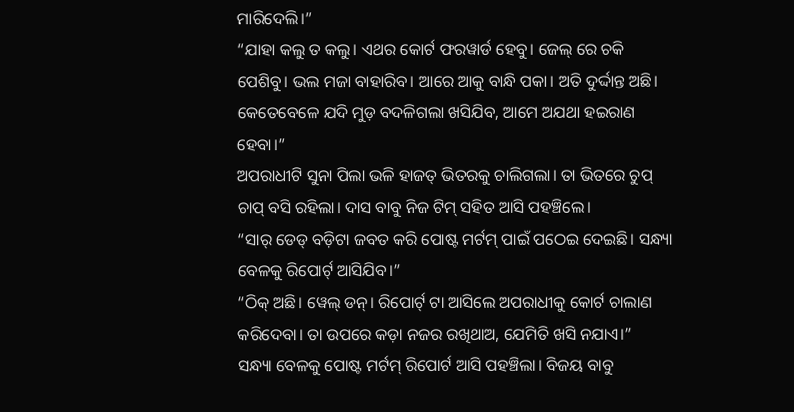ମାରିଦେଲି।”
“ଯାହା କଲୁ ତ କଲୁ। ଏଥର କୋର୍ଟ ଫରୱାର୍ଡ ହେବୁ। ଜେଲ୍ ରେ ଚକି ପେଶିବୁ। ଭଲ ମଜା ବାହାରିବ। ଆରେ ଆକୁ ବାନ୍ଧି ପକା। ଅତି ଦୁର୍ଦ୍ଦାନ୍ତ ଅଛି। କେତେବେଳେ ଯଦି ମୁଡ଼ ବଦଳିଗଲା ଖସିଯିବ, ଆମେ ଅଯଥା ହଇରାଣ ହେବା।”
ଅପରାଧୀଟି ସୁନା ପିଲା ଭଳି ହାଜତ୍ ଭିତରକୁ ଚାଲିଗଲା। ତା ଭିତରେ ଚୁପ୍ ଚାପ୍ ବସି ରହିଲା। ଦାସ ବାବୁ ନିଜ ଟିମ୍ ସହିତ ଆସି ପହଞ୍ଚିଲେ।
“ସାର୍ ଡେଡ୍ ବଡ଼ିଟା ଜବତ କରି ପୋଷ୍ଟ ମର୍ଟମ୍ ପାଇଁ ପଠେଇ ଦେଇଛି। ସନ୍ଧ୍ୟା ବେଳକୁ ରିପୋର୍ଟ୍ ଆସିଯିବ।”
“ଠିକ୍ ଅଛି। ୱେଲ୍ ଡନ୍। ରିପୋର୍ଟ୍ ଟା ଆସିଲେ ଅପରାଧୀକୁ କୋର୍ଟ ଚାଲାଣ କରିଦେବା। ତା ଉପରେ କଡ଼ା ନଜର ରଖିଥାଅ, ଯେମିତି ଖସି ନଯାଏ।”
ସନ୍ଧ୍ୟା ବେଳକୁ ପୋଷ୍ଟ ମର୍ଟମ୍ ରିପୋର୍ଟ ଆସି ପହଞ୍ଚିଲା। ବିଜୟ ବାବୁ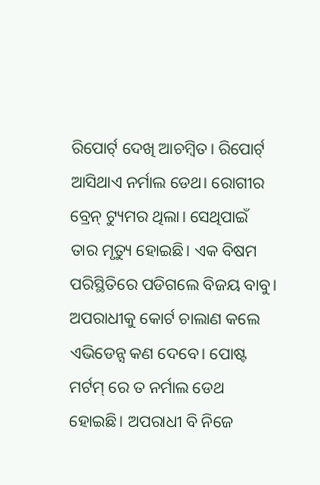ରିପୋର୍ଟ୍ ଦେଖି ଆଚମ୍ବିତ। ରିପୋର୍ଟ୍ ଆସିଥାଏ ନର୍ମାଲ ଡେଥ। ରୋଗୀର ବ୍ରେନ୍ ଟ୍ୟୁମର ଥିଲା। ସେଥିପାଇଁ ତାର ମୃତ୍ୟୁ ହୋଇଛି। ଏକ ବିଷମ ପରିସ୍ଥିତିରେ ପଡିଗଲେ ବିଜୟ ବାବୁ। ଅପରାଧୀକୁ କୋର୍ଟ ଚାଲାଣ କଲେ ଏଭିଡେନ୍ସ କଣ ଦେବେ। ପୋଷ୍ଟ ମର୍ଟମ୍ ରେ ତ ନର୍ମାଲ ଡେଥ ହୋଇଛି। ଅପରାଧୀ ବି ନିଜେ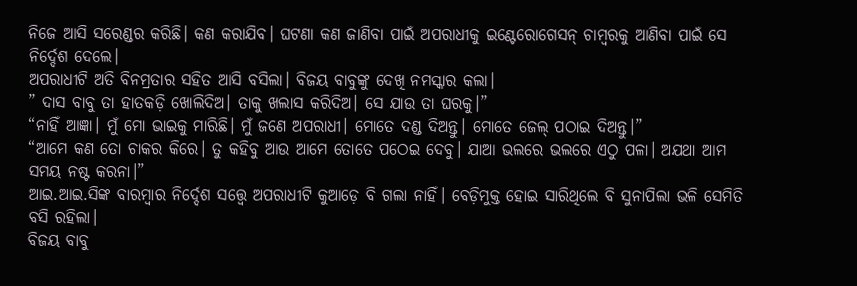ନିଜେ ଆସି ସରେଣ୍ଡର କରିଛି। କଣ କରାଯିବ। ଘଟଣା କଣ ଜାଣିବା ପାଇଁ ଅପରାଧୀକୁ ଇଣ୍ଟେରୋଗେସନ୍ ଚାମ୍ବରକୁ ଆଣିବା ପାଇଁ ସେ ନିର୍ଦ୍ଦେଶ ଦେଲେ।
ଅପରାଧୀଟି ଅତି ବିନମ୍ରତାର ସହିତ ଆସି ବସିଲା। ବିଜୟ ବାବୁଙ୍କୁ ଦେଖି ନମସ୍କାର କଲା।
” ଦାସ ବାବୁ ତା ହାତକଡ଼ି ଖୋଲିଦିଅ। ତାକୁ ଖଲାସ କରିଦିଅ। ସେ ଯାଉ ତା ଘରକୁ।”
“ନାହିଁ ଆଜ୍ଞା। ମୁଁ ମୋ ଭାଇକୁ ମାରିଛି। ମୁଁ ଜଣେ ଅପରାଧୀ। ମୋତେ ଦଣ୍ଡ ଦିଅନ୍ତୁ। ମୋତେ ଜେଲ୍ ପଠାଇ ଦିଅନ୍ତୁ।”
“ଆମେ କଣ ତୋ ଚାକର କିରେ। ତୁ କହିବୁ ଆଉ ଆମେ ତୋତେ ପଠେଇ ଦେବୁ। ଯାଆ ଭଲରେ ଭଲରେ ଏଠୁ ପଳା। ଅଯଥା ଆମ ସମୟ ନଷ୍ଟ କରନା।”
ଆଇ.ଆଇ.ସିଙ୍କ ବାରମ୍ବାର ନିର୍ଦ୍ଦେଶ ସତ୍ତ୍ୱେ ଅପରାଧୀଟି କୁଆଡ଼େ ବି ଗଲା ନାହିଁ। ବେଡ଼ିମୁକ୍ତ ହୋଇ ସାରିଥିଲେ ବି ସୁନାପିଲା ଭଳି ସେମିତି ବସି ରହିଲା।
ବିଜୟ ବାବୁ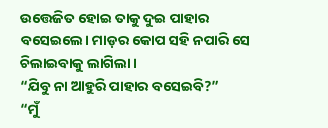ଉତ୍ତେଜିତ ହୋଇ ତାକୁ ଦୁଇ ପାହାର ବସେଇଲେ। ମାଡ଼ର କୋପ ସହି ନପାରି ସେ ଚିଲାଇବାକୁ ଲାଗିଲା।
“ଯିବୁ ନା ଆହୁରି ପାହାର ବସେଇବି?”
“ମୁଁ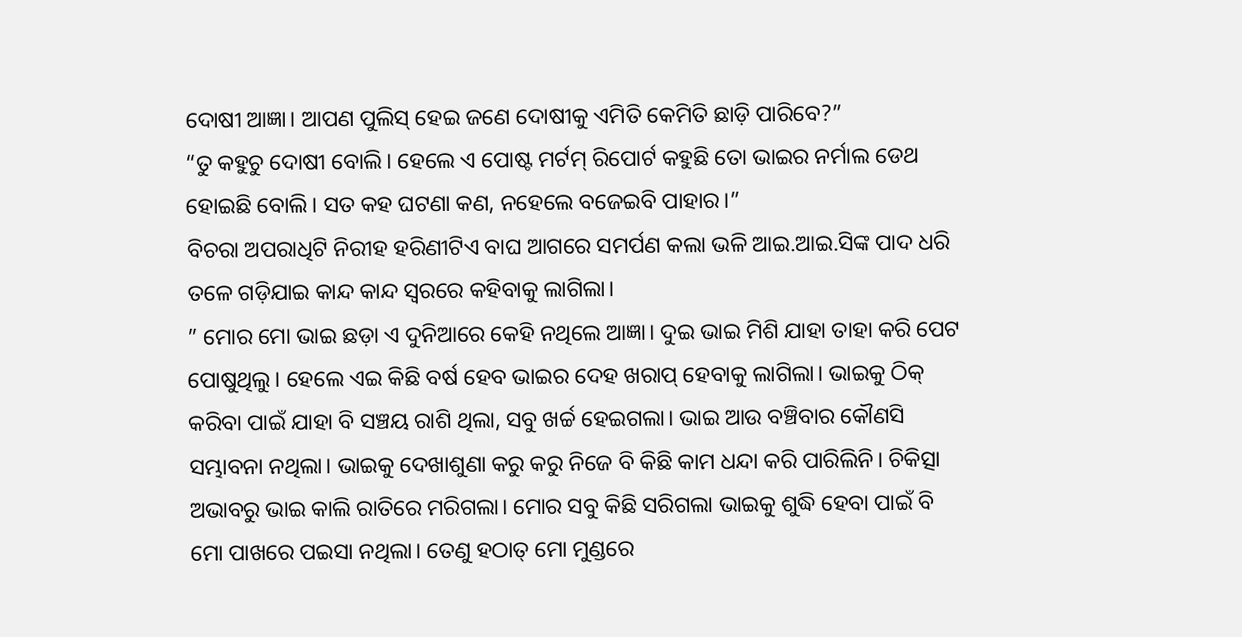ଦୋଷୀ ଆଜ୍ଞା। ଆପଣ ପୁଲିସ୍ ହେଇ ଜଣେ ଦୋଷୀକୁ ଏମିତି କେମିତି ଛାଡ଼ି ପାରିବେ?”
“ତୁ କହୁଚୁ ଦୋଷୀ ବୋଲି। ହେଲେ ଏ ପୋଷ୍ଟ ମର୍ଟମ୍ ରିପୋର୍ଟ କହୁଛି ତୋ ଭାଇର ନର୍ମାଲ ଡେଥ ହୋଇଛି ବୋଲି। ସତ କହ ଘଟଣା କଣ, ନହେଲେ ବଜେଇବି ପାହାର।”
ବିଚରା ଅପରାଧିଟି ନିରୀହ ହରିଣୀଟିଏ ବାଘ ଆଗରେ ସମର୍ପଣ କଲା ଭଳି ଆଇ.ଆଇ.ସିଙ୍କ ପାଦ ଧରି ତଳେ ଗଡ଼ିଯାଇ କାନ୍ଦ କାନ୍ଦ ସ୍ଵରରେ କହିବାକୁ ଲାଗିଲା।
” ମୋର ମୋ ଭାଇ ଛଡ଼ା ଏ ଦୁନିଆରେ କେହି ନଥିଲେ ଆଜ୍ଞା। ଦୁଇ ଭାଇ ମିଶି ଯାହା ତାହା କରି ପେଟ ପୋଷୁଥିଲୁ। ହେଲେ ଏଇ କିଛି ବର୍ଷ ହେବ ଭାଇର ଦେହ ଖରାପ୍ ହେବାକୁ ଲାଗିଲା। ଭାଇକୁ ଠିକ୍ କରିବା ପାଇଁ ଯାହା ବି ସଞ୍ଚୟ ରାଶି ଥିଲା, ସବୁ ଖର୍ଚ୍ଚ ହେଇଗଲା। ଭାଇ ଆଉ ବଞ୍ଚିବାର କୌଣସି ସମ୍ଭାବନା ନଥିଲା। ଭାଇକୁ ଦେଖାଶୁଣା କରୁ କରୁ ନିଜେ ବି କିଛି କାମ ଧନ୍ଦା କରି ପାରିଲିନି। ଚିକିତ୍ସା ଅଭାବରୁ ଭାଇ କାଲି ରାତିରେ ମରିଗଲା। ମୋର ସବୁ କିଛି ସରିଗଲା ଭାଇକୁ ଶୁଦ୍ଧି ହେବା ପାଇଁ ବି ମୋ ପାଖରେ ପଇସା ନଥିଲା। ତେଣୁ ହଠାତ୍ ମୋ ମୁଣ୍ଡରେ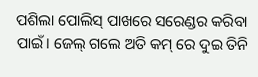ପଶିଲା ପୋଲିସ୍ ପାଖରେ ସରେଣ୍ଡର କରିବା ପାଇଁ। ଜେଲ୍ ଗଲେ ଅତି କମ୍ ରେ ଦୁଇ ତିନି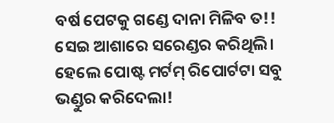ବର୍ଷ ପେଟକୁ ଗଣ୍ଡେ ଦାନା ମିଳିବ ତ!! ସେଇ ଆଶାରେ ସରେଣ୍ଡର କରିଥିଲି। ହେଲେ ପୋଷ୍ଟ ମର୍ଟମ୍ ରିପୋର୍ଟଟା ସବୁ ଭଣ୍ଡୁର କରିଦେଲା!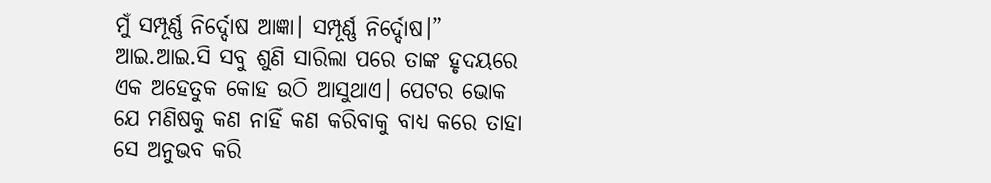ମୁଁ ସମ୍ପୂର୍ଣ୍ଣ ନିର୍ଦ୍ଦୋଷ ଆଜ୍ଞା। ସମ୍ପୂର୍ଣ୍ଣ ନିର୍ଦ୍ଦୋଷ।”
ଆଇ.ଆଇ.ସି ସବୁ ଶୁଣି ସାରିଲା ପରେ ତାଙ୍କ ହୃଦୟରେ ଏକ ଅହେତୁକ କୋହ ଉଠି ଆସୁଥାଏ। ପେଟର ଭୋକ ଯେ ମଣିଷକୁ କଣ ନାହିଁ କଣ କରିବାକୁ ବାଧ୍ୟ କରେ ତାହା ସେ ଅନୁଭବ କରି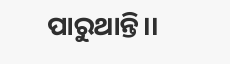ପାରୁଥାନ୍ତି।।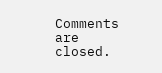Comments are closed.